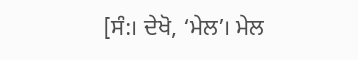[ਸੰ:। ਦੇਖੋ, ‘ਮੇਲ’। ਮੇਲ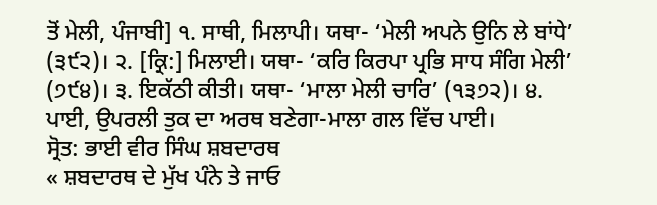ਤੋਂ ਮੇਲੀ, ਪੰਜਾਬੀ] ੧. ਸਾਥੀ, ਮਿਲਾਪੀ। ਯਥਾ- ‘ਮੇਲੀ ਅਪਨੇ ਉਨਿ ਲੇ ਬਾਂਧੇ’ (੩੯੨)। ੨. [ਕ੍ਰਿ:] ਮਿਲਾਈ। ਯਥਾ- ‘ਕਰਿ ਕਿਰਪਾ ਪ੍ਰਭਿ ਸਾਧ ਸੰਗਿ ਮੇਲੀ’ (੭੯੪)। ੩. ਇਕੱਠੀ ਕੀਤੀ। ਯਥਾ- ‘ਮਾਲਾ ਮੇਲੀ ਚਾਰਿ’ (੧੩੭੨)। ੪. ਪਾਈ, ਉਪਰਲੀ ਤੁਕ ਦਾ ਅਰਥ ਬਣੇਗਾ-ਮਾਲਾ ਗਲ ਵਿੱਚ ਪਾਈ।
ਸ੍ਰੋਤ: ਭਾਈ ਵੀਰ ਸਿੰਘ ਸ਼ਬਦਾਰਥ
« ਸ਼ਬਦਾਰਥ ਦੇ ਮੁੱਖ ਪੰਨੇ ਤੇ ਜਾਓ